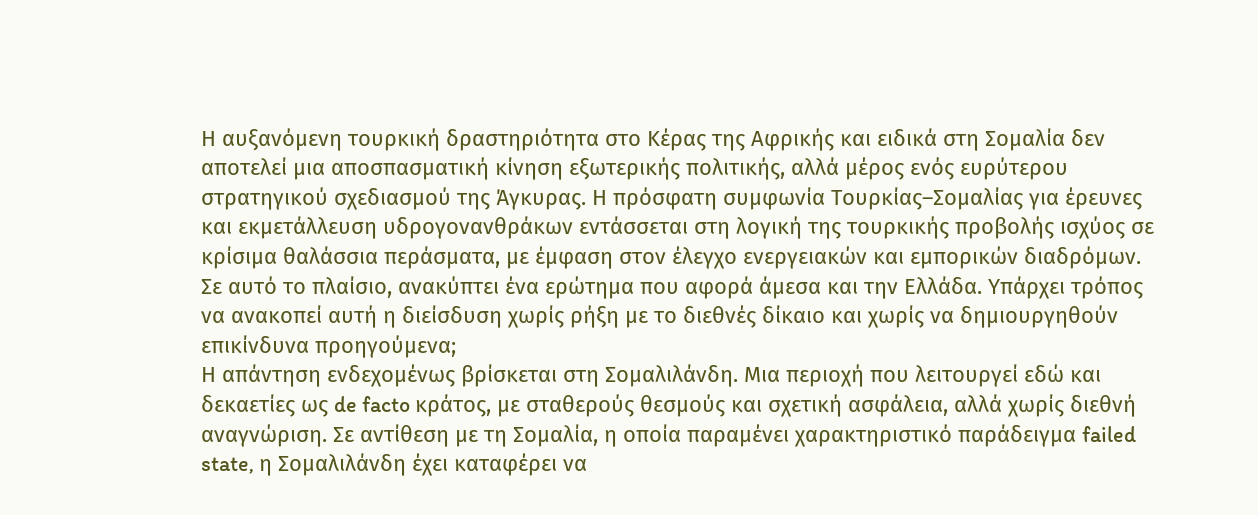Η αυξανόμενη τουρκική δραστηριότητα στο Κέρας της Αφρικής και ειδικά στη Σομαλία δεν αποτελεί μια αποσπασματική κίνηση εξωτερικής πολιτικής, αλλά μέρος ενός ευρύτερου στρατηγικού σχεδιασμού της Άγκυρας. Η πρόσφατη συμφωνία Τουρκίας–Σομαλίας για έρευνες και εκμετάλλευση υδρογονανθράκων εντάσσεται στη λογική της τουρκικής προβολής ισχύος σε κρίσιμα θαλάσσια περάσματα, με έμφαση στον έλεγχο ενεργειακών και εμπορικών διαδρόμων.
Σε αυτό το πλαίσιο, ανακύπτει ένα ερώτημα που αφορά άμεσα και την Ελλάδα. Υπάρχει τρόπος να ανακοπεί αυτή η διείσδυση χωρίς ρήξη με το διεθνές δίκαιο και χωρίς να δημιουργηθούν επικίνδυνα προηγούμενα;
Η απάντηση ενδεχομένως βρίσκεται στη Σομαλιλάνδη. Μια περιοχή που λειτουργεί εδώ και δεκαετίες ως de facto κράτος, με σταθερούς θεσμούς και σχετική ασφάλεια, αλλά χωρίς διεθνή αναγνώριση. Σε αντίθεση με τη Σομαλία, η οποία παραμένει χαρακτηριστικό παράδειγμα failed state, η Σομαλιλάνδη έχει καταφέρει να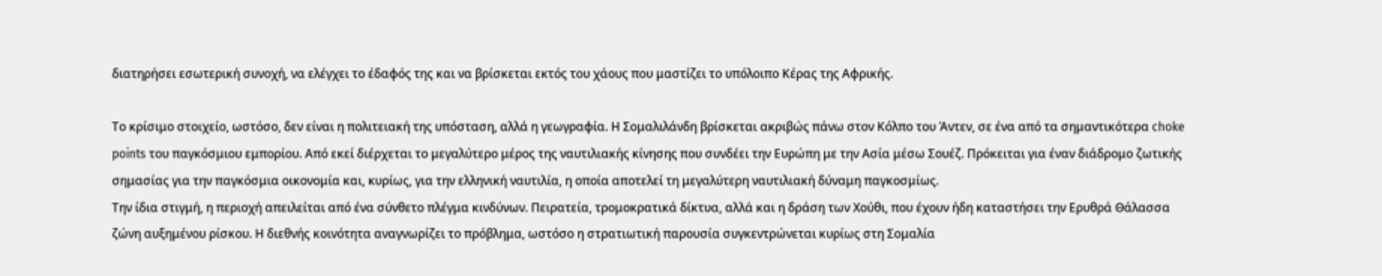διατηρήσει εσωτερική συνοχή, να ελέγχει το έδαφός της και να βρίσκεται εκτός του χάους που μαστίζει το υπόλοιπο Κέρας της Αφρικής.

Το κρίσιμο στοιχείο, ωστόσο, δεν είναι η πολιτειακή της υπόσταση, αλλά η γεωγραφία. Η Σομαλιλάνδη βρίσκεται ακριβώς πάνω στον Κόλπο του Άντεν, σε ένα από τα σημαντικότερα choke points του παγκόσμιου εμπορίου. Από εκεί διέρχεται το μεγαλύτερο μέρος της ναυτιλιακής κίνησης που συνδέει την Ευρώπη με την Ασία μέσω Σουέζ. Πρόκειται για έναν διάδρομο ζωτικής σημασίας για την παγκόσμια οικονομία και, κυρίως, για την ελληνική ναυτιλία, η οποία αποτελεί τη μεγαλύτερη ναυτιλιακή δύναμη παγκοσμίως.
Την ίδια στιγμή, η περιοχή απειλείται από ένα σύνθετο πλέγμα κινδύνων. Πειρατεία, τρομοκρατικά δίκτυα, αλλά και η δράση των Χούθι, που έχουν ήδη καταστήσει την Ερυθρά Θάλασσα ζώνη αυξημένου ρίσκου. Η διεθνής κοινότητα αναγνωρίζει το πρόβλημα, ωστόσο η στρατιωτική παρουσία συγκεντρώνεται κυρίως στη Σομαλία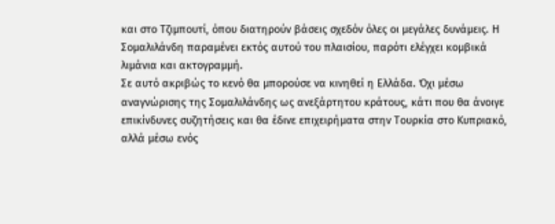και στο Τζιμπουτί, όπου διατηρούν βάσεις σχεδόν όλες οι μεγάλες δυνάμεις. Η Σομαλιλάνδη παραμένει εκτός αυτού του πλαισίου, παρότι ελέγχει κομβικά λιμάνια και ακτογραμμή.
Σε αυτό ακριβώς το κενό θα μπορούσε να κινηθεί η Ελλάδα. Όχι μέσω αναγνώρισης της Σομαλιλάνδης ως ανεξάρτητου κράτους, κάτι που θα άνοιγε επικίνδυνες συζητήσεις και θα έδινε επιχειρήματα στην Τουρκία στο Κυπριακό, αλλά μέσω ενός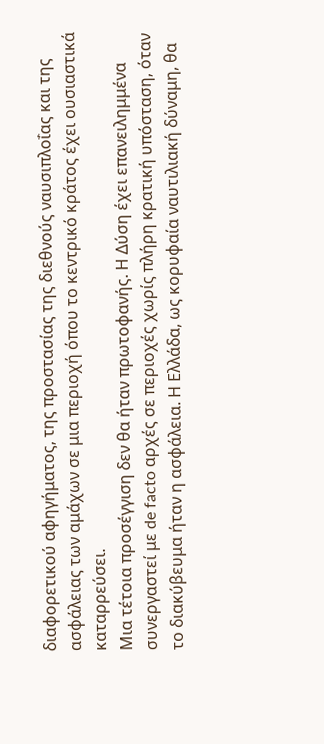διαφορετικού αφηγήματος, της προστασίας της διεθνούς ναυσιπλοΐας και της ασφάλειας των αμάχων σε μια περιοχή όπου το κεντρικό κράτος έχει ουσιαστικά καταρρεύσει.
Μια τέτοια προσέγγιση δεν θα ήταν πρωτοφανής. Η Δύση έχει επανειλημμένα συνεργαστεί με de facto αρχές σε περιοχές χωρίς πλήρη κρατική υπόσταση, όταν το διακύβευμα ήταν η ασφάλεια. Η Ελλάδα, ως κορυφαία ναυτιλιακή δύναμη, θα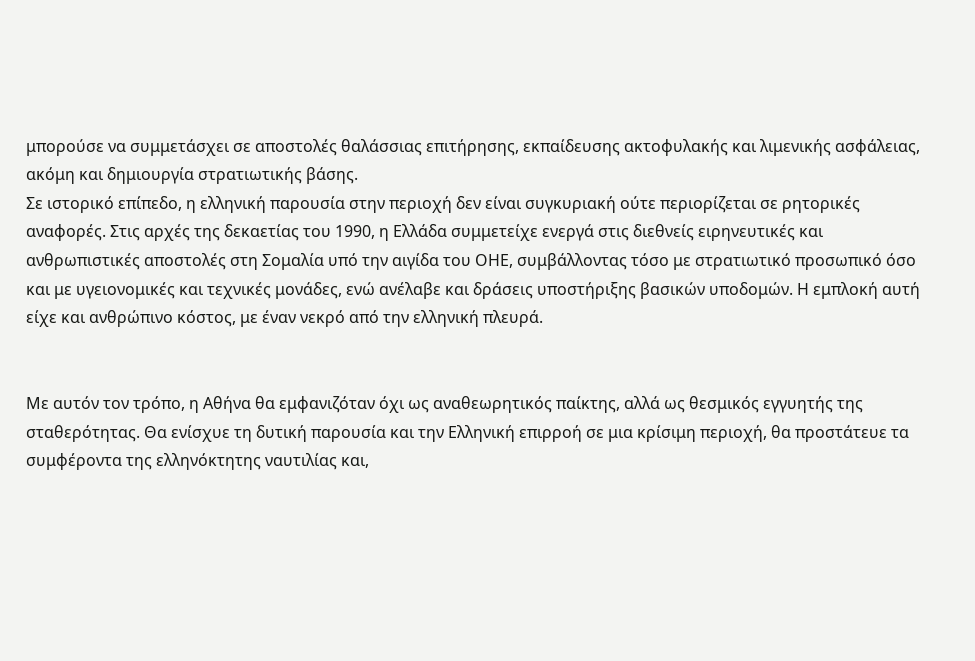μπορούσε να συμμετάσχει σε αποστολές θαλάσσιας επιτήρησης, εκπαίδευσης ακτοφυλακής και λιμενικής ασφάλειας, ακόμη και δημιουργία στρατιωτικής βάσης.
Σε ιστορικό επίπεδο, η ελληνική παρουσία στην περιοχή δεν είναι συγκυριακή ούτε περιορίζεται σε ρητορικές αναφορές. Στις αρχές της δεκαετίας του 1990, η Ελλάδα συμμετείχε ενεργά στις διεθνείς ειρηνευτικές και ανθρωπιστικές αποστολές στη Σομαλία υπό την αιγίδα του ΟΗΕ, συμβάλλοντας τόσο με στρατιωτικό προσωπικό όσο και με υγειονομικές και τεχνικές μονάδες, ενώ ανέλαβε και δράσεις υποστήριξης βασικών υποδομών. Η εμπλοκή αυτή είχε και ανθρώπινο κόστος, με έναν νεκρό από την ελληνική πλευρά.


Με αυτόν τον τρόπο, η Αθήνα θα εμφανιζόταν όχι ως αναθεωρητικός παίκτης, αλλά ως θεσμικός εγγυητής της σταθερότητας. Θα ενίσχυε τη δυτική παρουσία και την Ελληνική επιρροή σε μια κρίσιμη περιοχή, θα προστάτευε τα συμφέροντα της ελληνόκτητης ναυτιλίας και,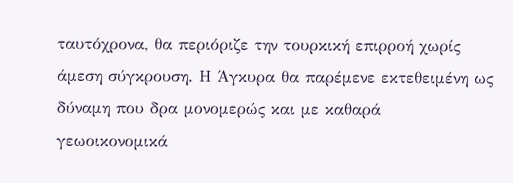ταυτόχρονα, θα περιόριζε την τουρκική επιρροή χωρίς άμεση σύγκρουση. Η Άγκυρα θα παρέμενε εκτεθειμένη ως δύναμη που δρα μονομερώς και με καθαρά γεωοικονομικά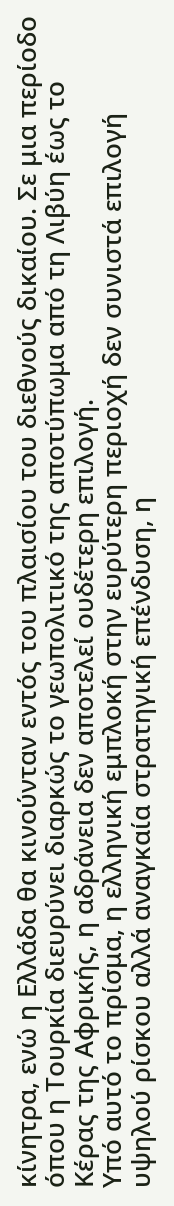κίνητρα, ενώ η Ελλάδα θα κινούνταν εντός του πλαισίου του διεθνούς δικαίου. Σε μια περίοδο όπου η Τουρκία διευρύνει διαρκώς το γεωπολιτικό της αποτύπωμα από τη Λιβύη έως το Κέρας της Αφρικής, η αδράνεια δεν αποτελεί ουδέτερη επιλογή.
Υπό αυτό το πρίσμα, η ελληνική εμπλοκή στην ευρύτερη περιοχή δεν συνιστά επιλογή υψηλού ρίσκου αλλά αναγκαία στρατηγική επένδυση, η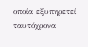οποία εξυπηρετεί ταυτόχρονα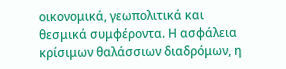οικονομικά, γεωπολιτικά και θεσμικά συμφέροντα. Η ασφάλεια κρίσιμων θαλάσσιων διαδρόμων, η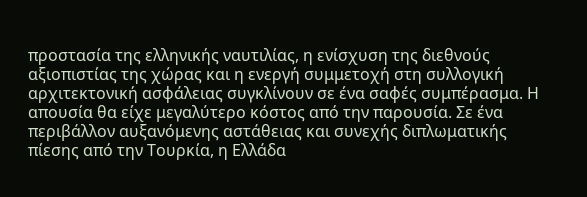προστασία της ελληνικής ναυτιλίας, η ενίσχυση της διεθνούς αξιοπιστίας της χώρας και η ενεργή συμμετοχή στη συλλογική αρχιτεκτονική ασφάλειας συγκλίνουν σε ένα σαφές συμπέρασμα. Η απουσία θα είχε μεγαλύτερο κόστος από την παρουσία. Σε ένα περιβάλλον αυξανόμενης αστάθειας και συνεχής διπλωματικής πίεσης από την Τουρκία, η Ελλάδα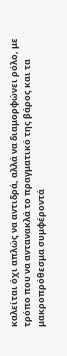καλείται όχι απλώς να αντιδρά, αλλά να διαμορφώνει ρόλο, με τρόπο που να αντανακλά το πραγματικό της βάρος και τα μακροπρόθεσμα συμφέροντά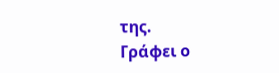της.
Γράφει ο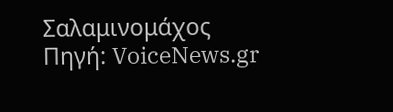Σαλαμινομάχος
Πηγή: VoiceNews.gr